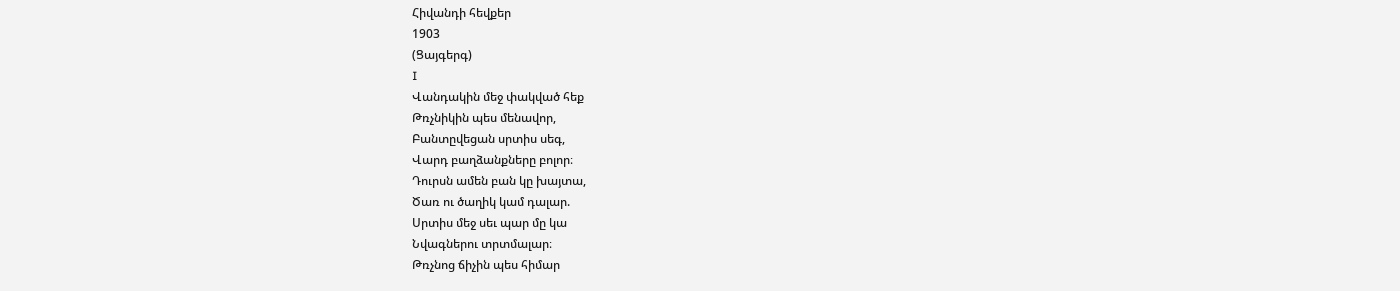Հիվանդի հեվքեր
1903
(Ցայգերգ)
I
Վանդակին մեջ փակված հեք
Թռչնիկին պես մենավոր,
Բանտըվեցան սրտիս սեգ,
Վարդ բաղձանքները բոլոր։
Դուրսն ամեն բան կը խայտա,
Ծառ ու ծաղիկ կամ դալար.
Սրտիս մեջ սեւ պար մը կա
Նվագներու տրտմալար։
Թռչնոց ճիչին պես հիմար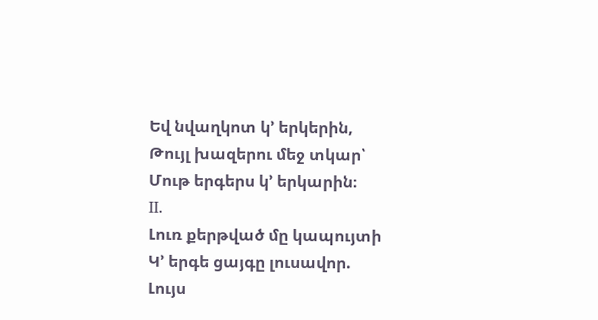Եվ նվաղկոտ կ՚ երկերին,
Թույլ խազերու մեջ տկար՝
Մութ երգերս կ՚ երկարին։
II.
Լուռ քերթված մը կապույտի
Կ՚ երգե ցայգը լուսավոր.
Լույս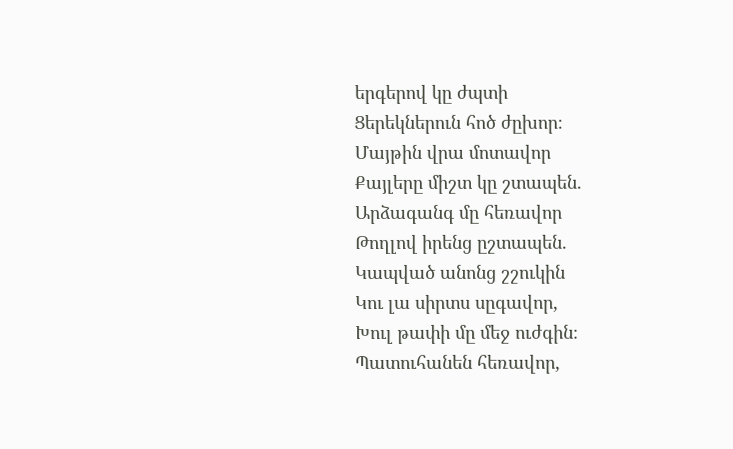երգերով կը ժպտի
Ցերեկներուն հոծ ժըխոր։
Մայթին վրա մոտավոր
Քայլերը միշտ կը շտապեն.
Արձագանգ մը հեռավոր
Թողլով իրենց ըշտապեն.
Կապված անոնց շշուկին
Կու լա սիրտս սըգավոր,
Խուլ թափի մը մեջ ուժգին։
Պատուհանեն հեռավոր,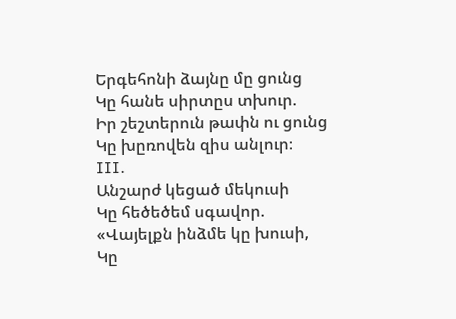Երգեհոնի ձայնը մը ցունց
Կը հանե սիրտըս տխուր.
Իր շեշտերուն թափն ու ցունց
Կը խըռովեն զիս անլուր։
III.
Անշարժ կեցած մեկուսի
Կը հեծեծեմ սգավոր.
«Վայելքն ինձմե կը խուսի,
Կը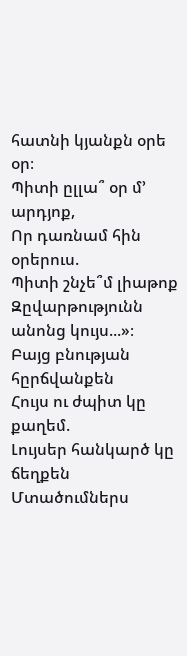հատնի կյանքն օրե օր։
Պիտի ըլլա՞ օր մ՚ արդյոք,
Որ դառնամ հին օրերուս.
Պիտի շնչե՞մ լիաթոք
Զըվարթությունն անոնց կույս...»։
Բայց բնության հըրճվանքեն
Հույս ու ժպիտ կը քաղեմ.
Լույսեր հանկարծ կը ճեղքեն
Մտածումներս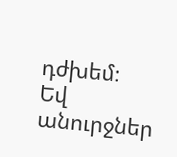դժխեմ։
Եվ անուրջներ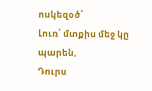ոսկեզօծ՝
Լուռ՝ մտքիս մեջ կը պարեն,
Դուրս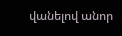վանելով անոր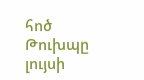հոծ
Թուխպը լույսի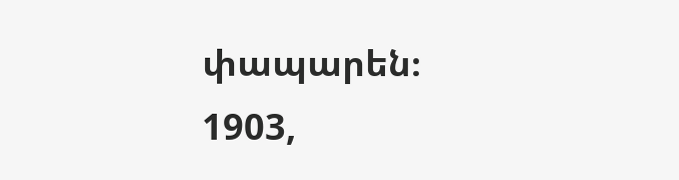փապարեն։
1903,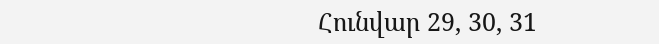Հունվար 29, 30, 31